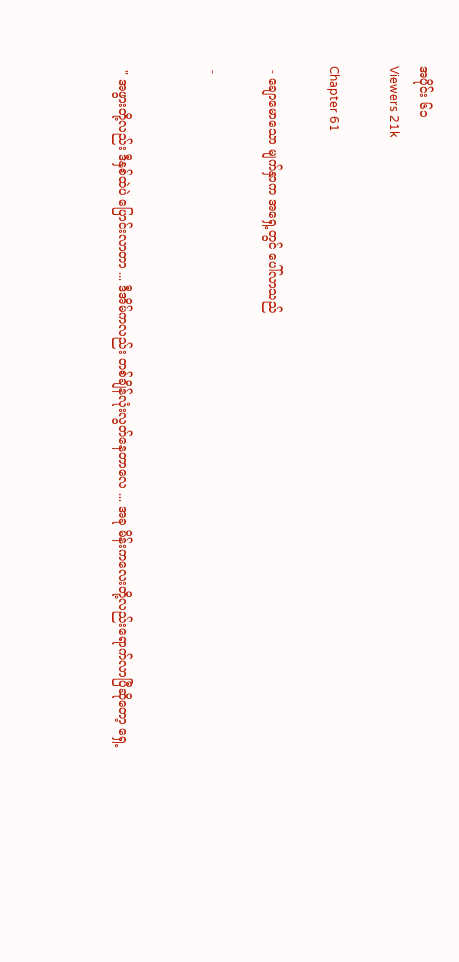အပိုင်း ၆၁
Viewers 21k

Chapter 61

 - ချောမောသော မျက်နှာက အရှေ့တွင် ပေါ်လာသည်

 -


 " အဖွားတို့လည်း ဒီနှစ်ထဲပဲ ပြောင်းလာတာ ... ဒီအိမ်ကလည်း တစ်ချိန်လုံးလွတ်နေတာလေ ... အခု‌ မိန်းကလေးတို့လည်းရောက်လာပြီဆိုတော့ ရှေ့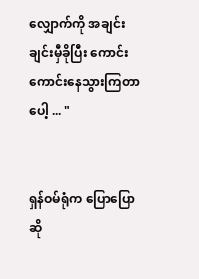လျှောက်ကို အချင်းချင်းမှီခိုပြီး ကောင်းကောင်းနေသွားကြတာပေါ့ ... "


ရှန်ဝမ်ရုံက ပြောပြောဆို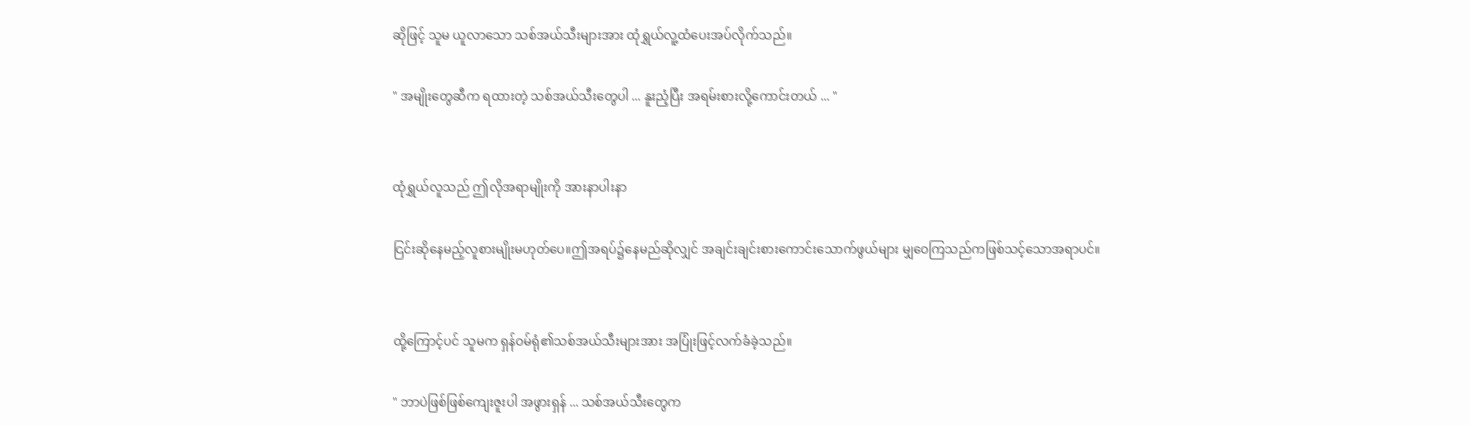ဆိုဖြင့် သူမ ယူလာသော သစ်အယ်သီးများအား ထုံရွှယ်လူ့ထံပေးအပ်လိုက်သည်။

" အမျိုးတွေဆီက ရထားတဲ့ သစ်အယ်သီးတွေပါ ... နူးညံ့ပြီး အရမ်းစားလို့ကောင်းတယ် ... "


ထုံရွှယ်လူသည် ဤလိုအရာမျိုးကို အားနာပါးနာ

ငြင်းဆိုနေမည့်လူစားမျိုးမဟုတ်ပေ။ဤအရပ်၌နေမည်ဆိုလျှင် အချင်းချင်းစားကောင်းသောက်ဖွယ်များ မျှဝေကြသည်ကဖြစ်သင့်သောအရာပင်။


ထို့ကြောင့်ပင် သူမက ရှန်ဝမ်ရုံ၏သစ်အယ်သီးများအား အပြုံးဖြင့်လက်ခံခဲ့သည်။

" ဘာပဲဖြစ်ဖြစ်ကျေးဇူးပါ အဖွားရှန် ... သစ်အယ်သီးတွေက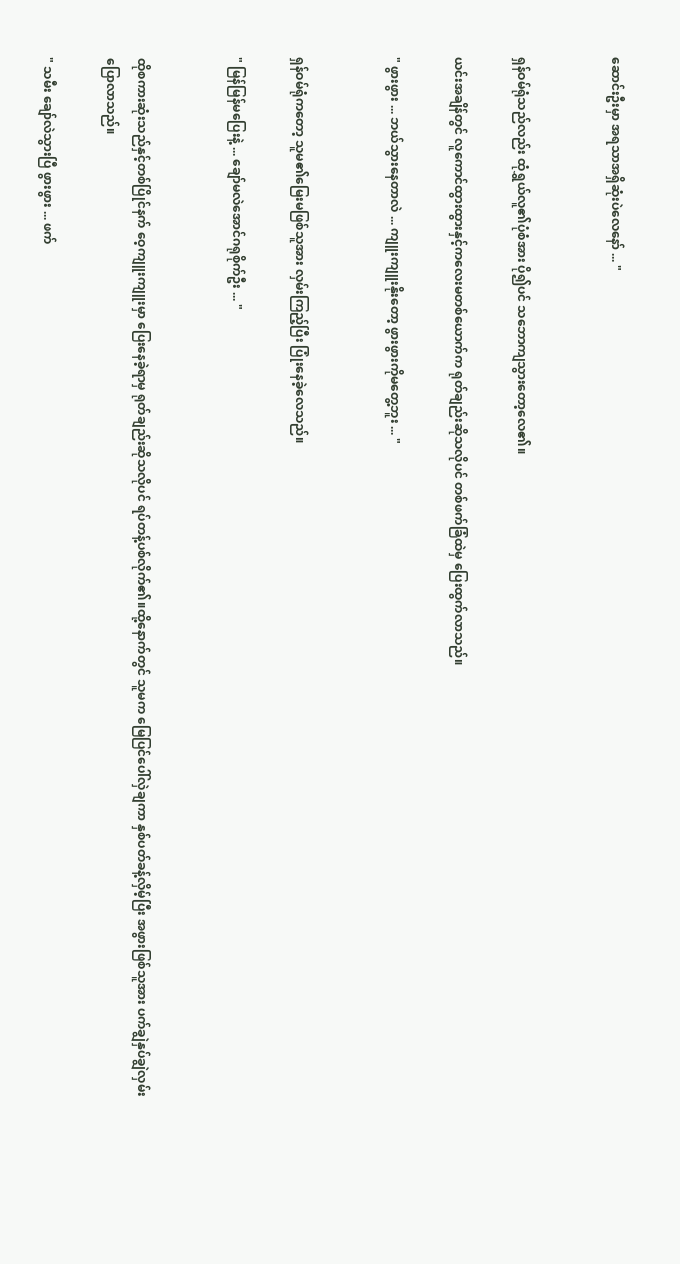ဆောင်းဦးမှာ အရသာအရှိဆုံးပဲလေနော် ... "


ရှန်ဝမ်ရုံသည်လည်း ထုံရွှယ်လူ၏ပုံစံအား ပို၍ပင် သဘောကျသွားတော့လေ၏။

ယင်းအချိန်တွင် လူကောင်ထွားထွားနှင့်ကလေးမတစ်ယောက်က ရုတ်ချည်းဆိုသလိုပင် တစ်ဖက်ခြံထဲမှ ပြေးထွက်လာသည်။

" ဖွားဖွား ... ဘယ်သွားနေတာလဲ ... ကျူးကျူးနိုးတော့ ဖွားဖွားကိုမတွေ့ဘူး ... "


ရှန်ဝမ်ရုံကတော့ သူမ၏မြေးမဖြစ်သူအား လှမ်းကြည့်ပြီး ပြုံးနေခဲ့လေသည်။

" မြန်မြန်မပြေးနဲ့ ... ချော်မလဲအောင်ဂရုစိုက်ဦး ... "


ထိုစကားဆုံးသည်နှင့်တစ်ပြိုင်နက် ဝေ့ကျူးကျူးမှာ ပြေးနေခဲ့ရာမှ ရုတ်ချည်းဆိုသလိုပင် ရပ်တန့်ပစ်လိုက်၏။ထို့နောက်တွင် သူမက မြေပြင်ပေါ်လှဲချကာ နှစ်ပတ်ခန့်လှိမ့်ပြီး အဖွားဖြစ်သူအား ပက်ချွဲနှပ်ချွဲလှမ်းပြောလာသည်။

" သမီး ချော်လဲသွားပြီ ဖွားဖွား ... ဖက်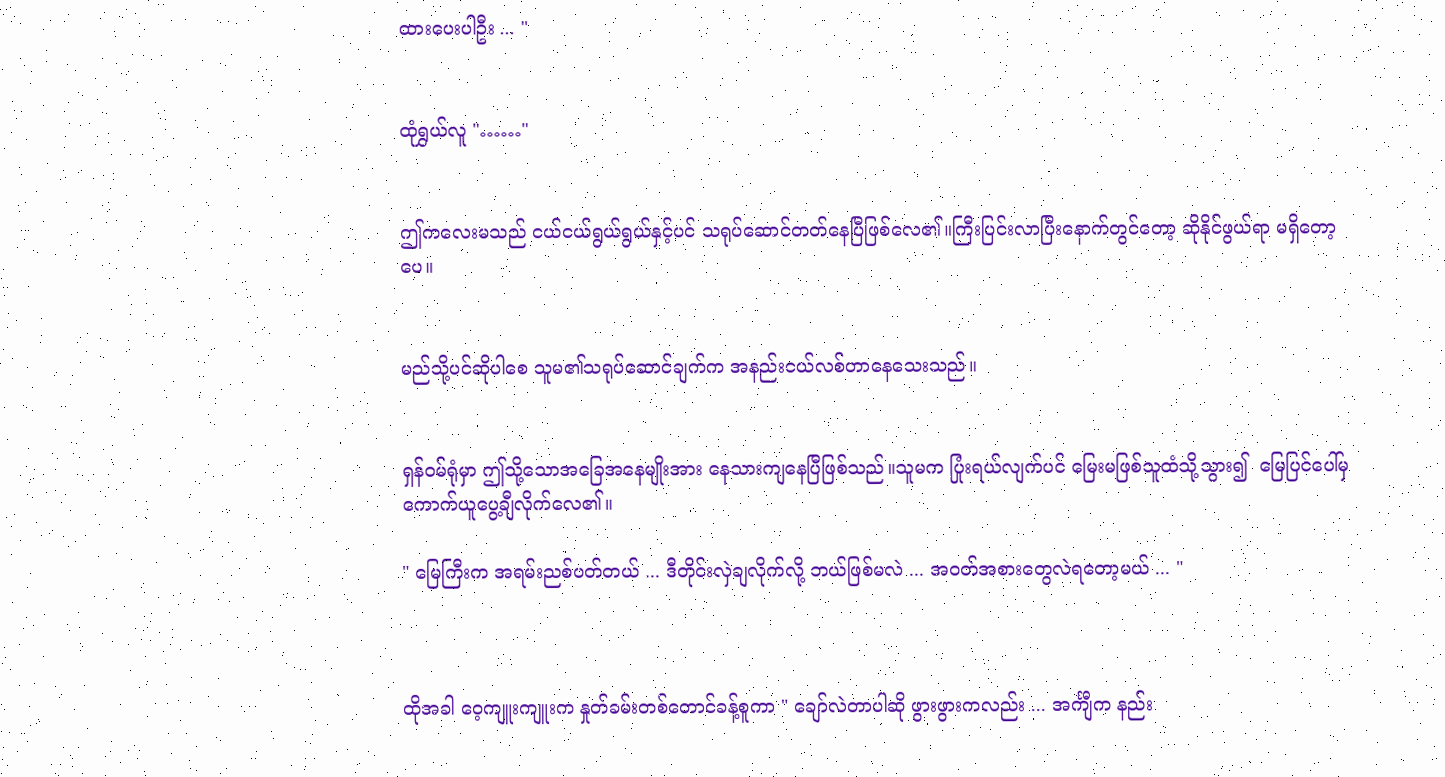ထားပေးပါဦး ... "


ထုံရွှယ်လူ "……"


ဤကလေးမသည် ငယ်ငယ်ရွယ်ရွယ်နှင့်ပင် သရုပ်ဆောင်တတ်နေပြီဖြစ်လေ၏။ကြီးပြင်းလာပြီးနောက်တွင်တော့ ဆိုနိုင်ဖွယ်ရာ မရှိတော့ပေ။


မည်သို့ပင်ဆိုပါစေ သူမ၏သရုပ်ဆောင်ချက်က အနည်းငယ်လစ်ဟာနေသေးသည်။


ရှန်ဝမ်ရုံမှာ ဤသို့သောအခြေအနေမျိုးအား နေသားကျနေပြီဖြစ်သည်။သူမက ပြုံးရယ်လျက်ပင် မြေးမဖြစ်သူထံသို့သွား၍  မြေပြင်ပေါ်မှ ကောက်ယူပွေ့ချီလိုက်လေ၏။

" မြေကြီးက အရမ်းညစ်ပတ်တယ် ... ဒီတိုင်းလှဲချလိုက်လို့ ဘယ်ဖြစ်မလဲ ... အဝတ်အစားတွေလဲရတော့မယ် ... "



ထိုအခါ ဝေ့ကျူးကျူးက နှုတ်ခမ်းတစ်‌တောင်ခန့်စူကာ " ချော်လဲတာပါဆို ဖွားဖွားကလည်း ... အင်္ကျီက နည်း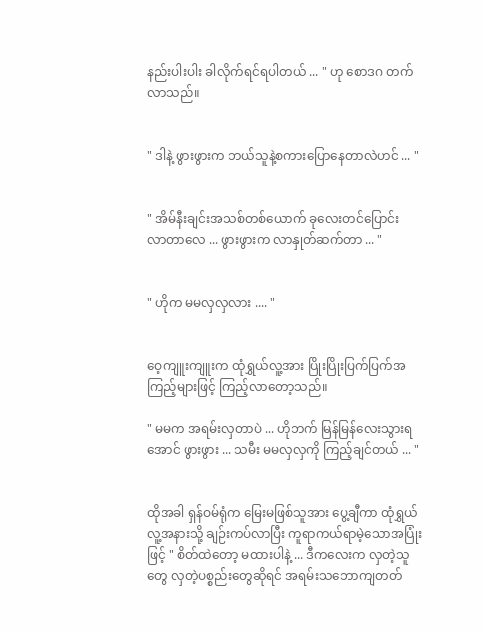နည်းပါးပါး ခါလိုက်ရင်ရပါတယ် ... " ဟု စောဒဂ တက်လာသည်။


" ဒါနဲ့ ဖွားဖွားက ဘယ်သူနဲ့စကားပြောနေတာလဲဟင် ... "


" အိမ်နီးချင်းအသစ်တစ်ယောက် ခုလေးတင်ပြောင်းလာ‌တာလေ ... ဖွားဖွားက လာနှုတ်ဆက်တာ ... "


" ဟိုက မမလှလှလား .... "


ဝေ့ကျူးကျူးက ထုံရွှယ်လူ့အား ပြိုးပြိုးပြက်ပြက်အကြည့်များဖြင့် ကြည့်လာတော့သည်။

" မမက အရမ်းလှတာပဲ ... ဟိုဘက် မြန်မြန်လေးသွားရအောင် ဖွားဖွား ... သမီး မမလှလှကို ကြည့်ချင်တယ် ... "


ထိုအခါ ရှန်ဝမ်ရုံက မြေးမဖြစ်သူအား ပွေ့ချီကာ ထုံရွှယ်လူ့အနားသို့ ချဉ်းကပ်လာပြီး ကူရာကယ်ရာမဲ့သောအပြုံးဖြင့် " စိတ်ထဲတော့ မထားပါနဲ့ ... ဒီကလေးက လှတဲ့သူတွေ လှတဲ့ပစ္စည်းတွေဆိုရင် အရမ်းသဘောကျတတ်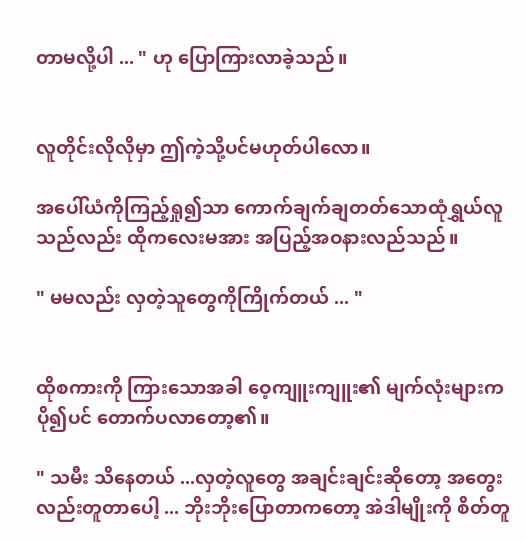တာမလို့ပါ ... " ဟု ပြောကြားလာခဲ့သည်။


လူတိုင်းလိုလိုမှာ ဤကဲ့သို့ပင်မဟုတ်ပါလော။

အပေါ်ယံကိုကြည့်ရှု၍သာ ကောက်ချက်ချတတ်သောထုံရွှယ်လူသည်လည်း ထိုကလေးမအား အပြည့်အဝနားလည်သည်။

" မမလည်း လှတဲ့သူတွေကိုကြိုက်တယ် ... "


ထိုစကားကို ကြားသောအခါ ဝေ့ကျူးကျူး၏ မျက်လုံးများက ပို၍ပင် တောက်ပလာတော့၏။

" သမီး သိနေတယ် ...လှတဲ့လူတွေ အချင်းချင်းဆိုတော့ အတွေးလည်းတူတာပေါ့ ... ဘိုးဘိုးပြောတာကတော့ အဲဒါမျိုးကို စိတ်တူ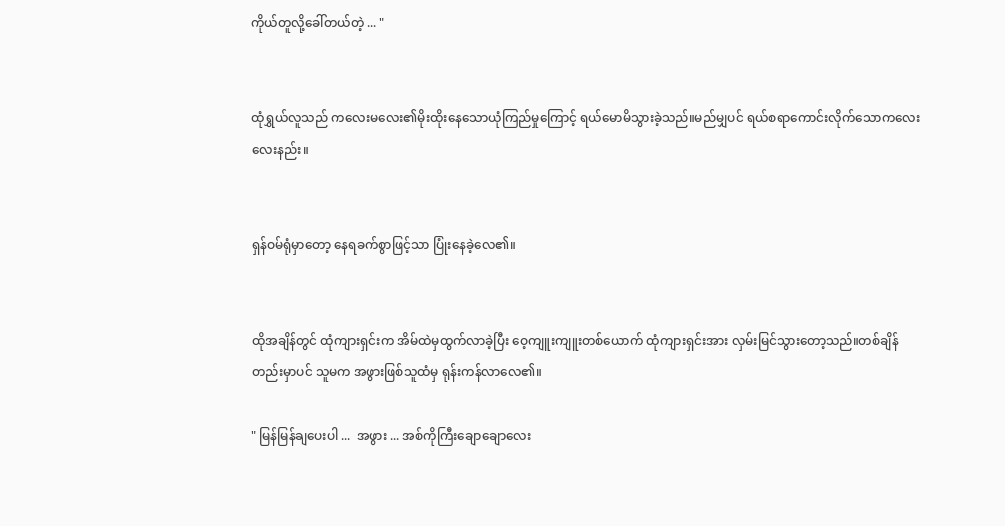ကိုယ်တူလို့ခေါ်တယ်တဲ့ ... "


ထုံရွှယ်လူသည် ကလေးမလေး၏မိုးထိုးနေသောယုံကြည်မှုကြောင့် ရယ်မောမိသွားခဲ့သည်။မည်မျှပင် ရယ်စရာကောင်းလိုက်သောကလေးလေးနည်း။


ရှန်ဝမ်ရုံမှာတော့ နေရခက်စွာဖြင့်သာ ပြုံးနေခဲ့လေ၏။


ထိုအချိန်တွင် ထုံကျားရှင်းက အိမ်ထဲမှထွက်လာခဲ့ပြီး ဝေ့ကျူးကျူးတစ်ယောက် ထုံကျားရှင်းအား လှမ်းမြင်သွားတော့သည်။တစ်ချိန်တည်းမှာပင် သူမက အဖွားဖြစ်သူထံမှ ရုန်းကန်လာလေ၏။

" မြန်မြန်ချပေးပါ ...  အဖွား ... အစ်ကိုကြီးချောချောလေး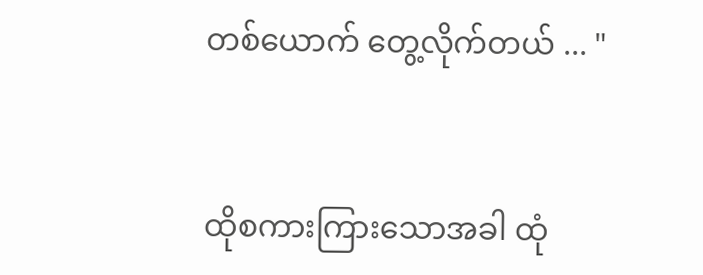တစ်ယောက် တွေ့လိုက်တယ် ... "


ထိုစကားကြားသောအခါ ထုံ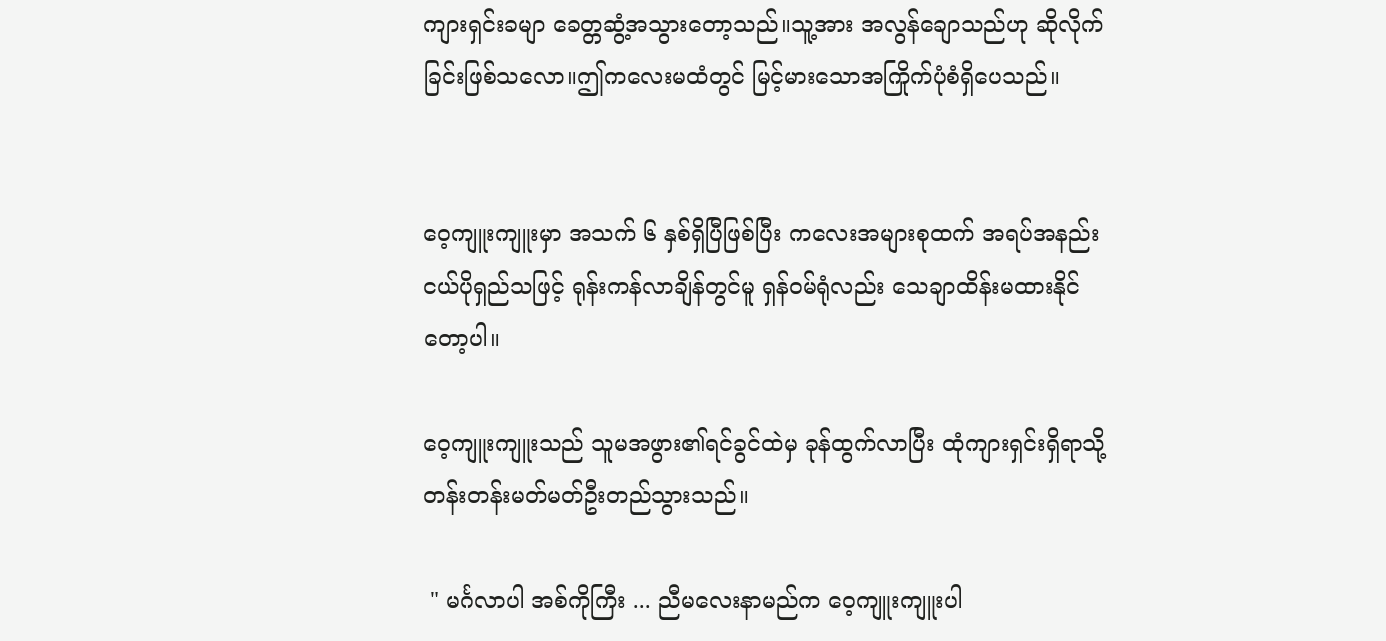ကျားရှင်းခမျာ ခေတ္တဆွံ့အသွားတော့သည်။သူ့အား အလွန်ချောသည်ဟု ဆိုလိုက်ခြင်းဖြစ်သလော။ဤကလေးမထံတွင် မြင့်မားသောအကြိုက်ပုံစံရှိပေသည်။


ဝေ့ကျူးကျူးမှာ အသက် ၆ နှစ်ရှိပြီဖြစ်ပြီး ကလေးအများစုထက် အရပ်အနည်းငယ်ပိုရှည်သဖြင့် ရုန်းကန်လာချိန်တွင်မူ ရှန်ဝမ်ရုံလည်း သေချာထိန်းမထားနိုင်တော့ပါ။

ဝေ့ကျူးကျူးသည် သူမအဖွား၏ရင်ခွင်ထဲမှ ခုန်ထွက်လာပြီး ထုံကျားရှင်းရှိရာသို့ တန်းတန်းမတ်မတ်ဦးတည်သွားသည်။

 " မင်္ဂလာပါ အစ်ကိုကြီး ... ညီမလေးနာမည်က ဝေ့ကျူးကျူးပါ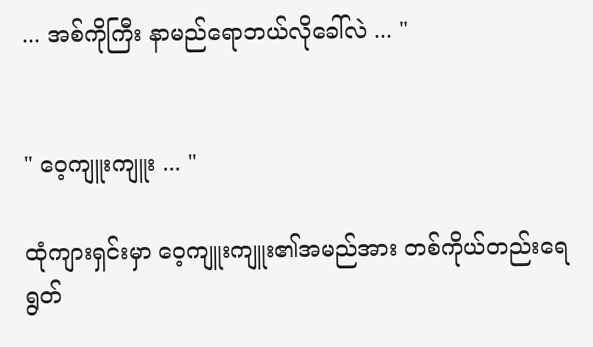... အစ်ကိုကြီး နာမည်ရောဘယ်လိုခေါ်လဲ ... "


" ဝေ့ကျူးကျူး ... "

ထုံကျားရှင်းမှာ ဝေ့ကျူးကျူး၏အမည်အား တစ်ကိုယ်တည်းရေရွတ်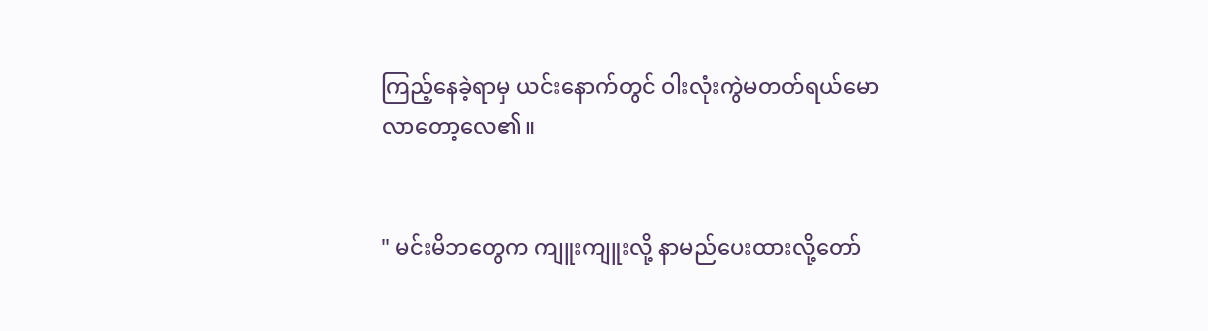ကြည့်နေခဲ့ရာမှ ယင်းနောက်တွင် ဝါးလုံးကွဲမတတ်ရယ်မောလာတော့လေ၏။


" မင်းမိဘတွေက ကျူးကျူးလို့ နာမည်ပေးထားလို့တော်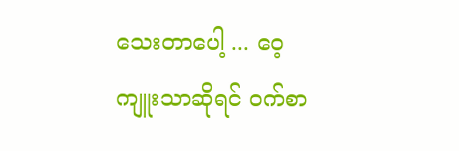သေးတာပေါ့ ... ဝေ့ကျူးသာဆိုရင် ဝက်စာ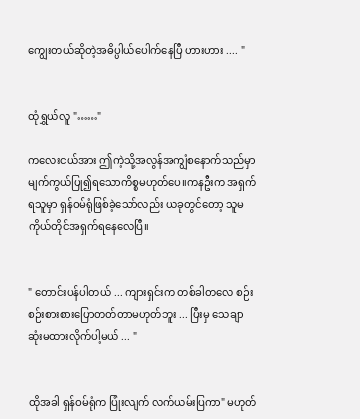ကျွေးတယ်ဆိုတဲ့အဓိပ္ပါယ်ပေါက်နေပြီ ဟားဟား .... "


ထုံရွှယ်လူ "……"

ကလေးငယ်အား ဤကဲ့သို့အလွန်အကျွံစနောက်သည်မှာ မျက်ကွယ်ပြု၍ရသောကိစ္စမဟုတ်ပေ။ကနဦးက အရှက်ရသူမှာ ရှန်ဝမ်ရုံဖြစ်ခဲ့သော်လည်း ယခုတွင်တော့ သူမကိုယ်တိုင်အရှက်ရနေလေပြီ။


" တောင်းပန်ပါတယ် ... ကျားရှင်းက တစ်ခါတလေ စဉ်းစဉ်းစားစားပြောတတ်တာမဟုတ်ဘူး ... ပြီးမှ သေချာဆုံးမထားလိုက်ပါ့မယ် ... "


ထိုအခါ ရှန်ဝမ်ရုံက ပြုံးလျက် လက်ယမ်းပြကာ" မဟုတ်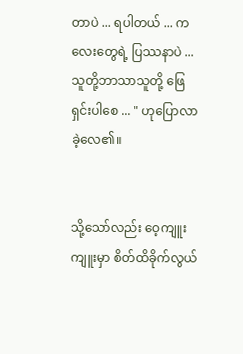တာပဲ ... ရပါတယ် ... ကလေးတွေရဲ့ ပြဿနာပဲ ... သူတို့ဘာသာသူတို့ ဖြေရှင်းပါစေ ... " ဟုပြောလာခဲ့လေ၏။


သို့သော်လည်း ဝေ့ကျူးကျူးမှာ စိတ်ထိခိုက်လွယ်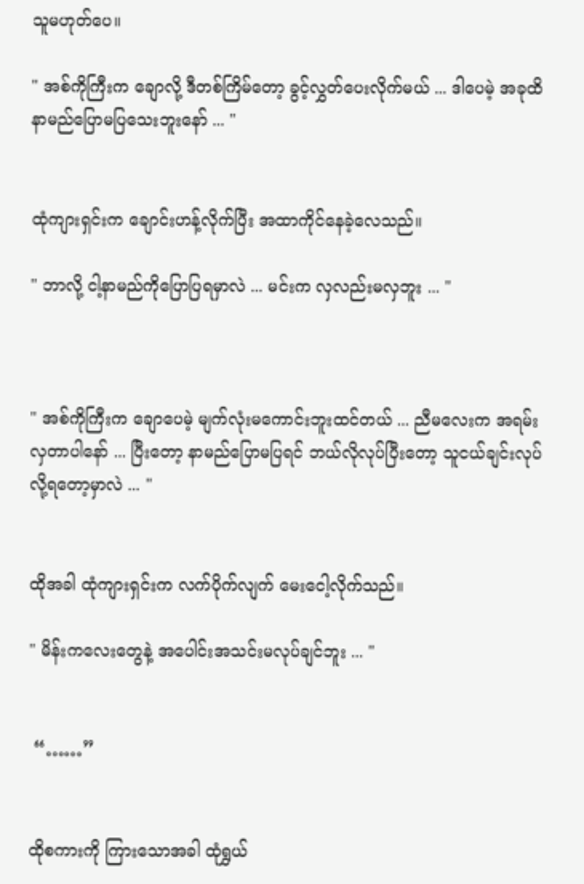သူမဟုတ်ပေ။

" အစ်ကိုကြီးက ချောလို့ ဒီတစ်ကြိမ်တော့ ခွင့်လွှတ်ပေးလိုက်မယ် ... ဒါပေမဲ့ အခုထိ နာမည်ပြောမပြသေးဘူး‌နော် ... "


ထုံကျားရှင်းက ချောင်းဟန့်လိုက်ပြီး အထာကိုင်နေ‌ခဲ့လေသည်။

" ဘာလို့ ငါ့နာမည်ကိုပြောပြရမှာလဲ ... မင်းက လှလည်းမလှဘူး ... "



" အစ်ကိုကြီးက ချောပေမဲ့ မျက်လုံးမကောင်းဘူးထင်တယ် ... ညီမလေးက အရမ်းလှတာပါနော် ... ပြီးတော့ နာမည်ပြောမပြရင် ဘယ်လိုလုပ်ပြီးတော့ သူငယ်ချင်းလုပ်လို့ရတော့မှာလဲ ... "


ထိုအခါ ထုံကျားရှင်းက လက်ပိုက်လျက် မေးငေါ့လိုက်သည်။

" မိန်းကလေးတွေနဲ့ အပေါင်းအသင်းမလုပ်ချင်ဘူး ... "


 “……”


ထိုစကားကို ကြားသောအခါ ထုံရွှယ်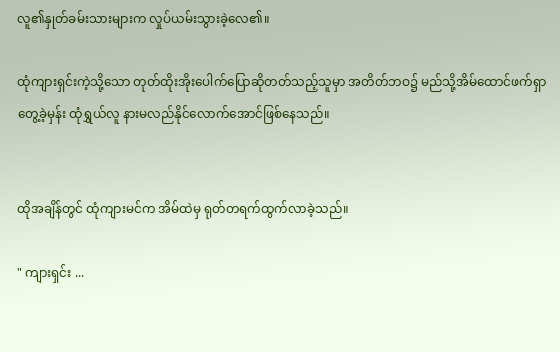လူ၏နှုတ်ခမ်းသားများက လှုပ်ယမ်းသွားခဲ့လေ၏။

ထုံကျားရှင်းကဲ့သို့သော တုတ်ထိုးအိုးပေါက်ပြောဆိုတတ်သည့်သူမှာ အတိတ်ဘဝ၌ မည်သို့အိမ်ထောင်ဖက်ရှာတွေ့ခဲ့မှန်း ထုံရွှယ်လူ နားမလည်နိုင်လောက်အောင်ဖြစ်နေသည်။


ထိုအချိန်တွင် ထုံကျားမင်က အိမ်ထဲမှ ရုတ်တရက်ထွက်လာခဲ့သည်။

" ကျားရှင်း ...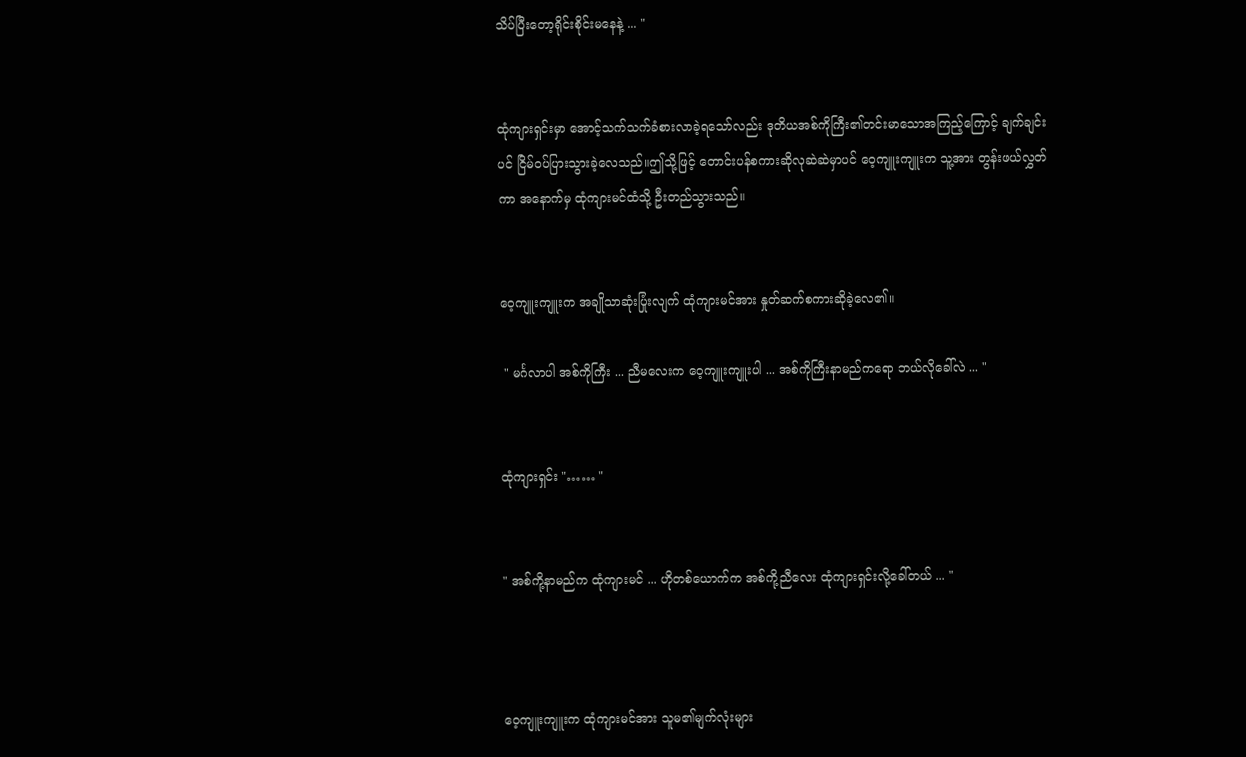သိပ်ပြီးတော့ရိုင်းစိုင်းမနေနဲ့ ... "


ထုံကျားရှင်းမှာ အောင့်သက်သက်ခံစားလာခဲ့ရသော်လည်း ဒုတိယအစ်ကိုကြီး၏တင်းမာသောအကြည့်ကြောင့် ချက်ချင်းပင် ငြိမ်ဝပ်ပြားသွားခဲ့လေသည်။ဤသို့ဖြင့် တောင်းပန်စကားဆိုလုဆဲဆဲမှာပင် ဝေ့ကျူးကျူးက သူ့အား တွန်းဖယ်လွှတ်ကာ အနောက်မှ ထုံကျားမင်ထံသို့ ဦးတည်သွားသည်။


ဝေ့ကျူးကျူးက အချိုသာဆုံးပြုံးလျက် ထုံကျားမင်အား နှုတ်ဆက်စကားဆိုခဲ့လေ၏။

 " မင်္ဂလာပါ အစ်ကိုကြီး ... ညီမလေးက ဝေ့ကျူးကျူးပါ ... အစ်ကိုကြီးနာမည်ကရော ဘယ်လိုခေါ်လဲ ... "


ထုံကျားရှင်း "…… "


" အစ်ကို့နာမည်က ထုံကျားမင် ... ဟိုတစ်ယောက်က အစ်ကို့ညီလေး ထုံကျားရှင်းလို့ခေါ်တယ် ... "



ဝေ့ကျူးကျူးက ထုံကျားမင်အား သူမ၏မျက်လုံးများ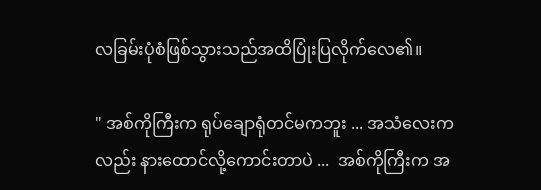လခြမ်းပုံစံဖြစ်သွားသည်အထိပြုံးပြလိုက်လေ၏။

" အစ်ကိုကြီးက ရုပ်ချောရုံတင်မကဘူး ... အသံလေးကလည်း နားထောင်လို့ကောင်းတာပဲ ...  အစ်ကိုကြီးက အ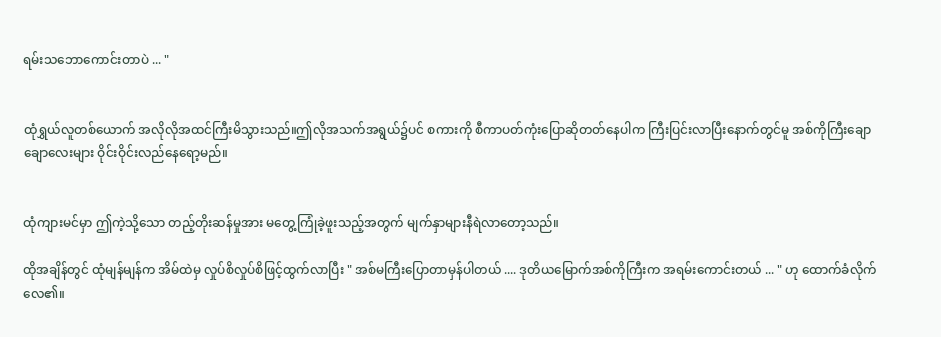ရမ်းသဘောကောင်းတာပဲ ... "


ထုံရွှယ်လူတစ်ယောက် အလိုလိုအထင်ကြီးမိသွားသည်။ဤလိုအသက်အရွယ်၌ပင် စကားကို စီကာပတ်ကုံးပြောဆိုတတ်နေပါက ကြီးပြင်းလာပြီးနောက်တွင်မူ အစ်ကိုကြီးချောချောလေးများ ဝိုင်းဝိုင်းလည်နေရော့မည်။


ထုံကျားမင်မှာ ဤကဲ့သို့သော တည့်တိုးဆန်မှုအား မတွေ့ကြုံခဲ့ဖူးသည့်အတွက် မျက်နှာများနီရဲလာတော့သည်။

ထိုအချိန်တွင် ထုံမျန်မျန်က အိမ်ထဲမှ လှုပ်စိလှုပ်စိဖြင့်ထွက်လာပြီး " အစ်မကြီးပြောတာမှန်ပါတယ် .... ဒုတိယမြောက်အစ်ကိုကြီးက အရမ်းကောင်းတယ် ... " ဟု ထောက်ခံလိုက်လေ၏။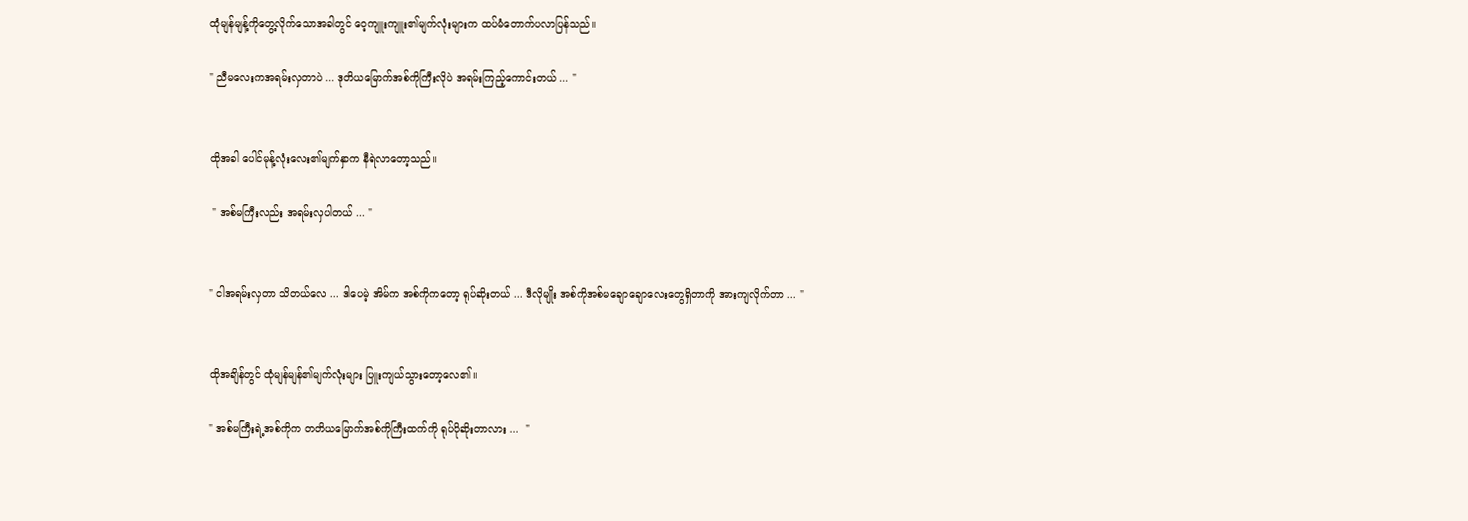ထုံမျန်မျန့်ကိုတွေ့လိုက်သောအခါတွင် ဝေ့ကျူးကျူး၏မျက်လုံးများက ထပ်မံတောက်ပလာပြန်သည်။

" ညီမလေးကအရမ်းလှတာပဲ ... ဒုတိယမြောက်အစ်ကိုကြီးလိုပဲ အရမ်းကြည့်ကောင်းတယ် ... "


ထိုအခါ ပေါင်မုန့်လုံးလေး၏မျက်နှာက နီရဲလာ‌တော့သည်။

 " အစ်မကြီးလည်း အရမ်းလှပါတယ် ... "


" ငါအရမ်းလှတာ သိတယ်လေ ... ဒါပေမဲ့ အိမ်က အစ်ကိုကတော့ ရုပ်ဆိုးတယ် ... ဒီလိုမျိုး အစ်ကိုအစ်မချောချောလေးတွေရှိတာကို အားကျလိုက်တာ ... "


ထိုအချိန်တွင် ထုံမျန်မျန်၏မျက်လုံးများ ပြူးကျယ်သွားတော့လေ၏။

" အစ်မကြီးရဲ့အစ်ကိုက တတိယမြောက်အစ်ကိုကြီးထက်ကို ရုပ်ပိုဆိုးတာလား ...  "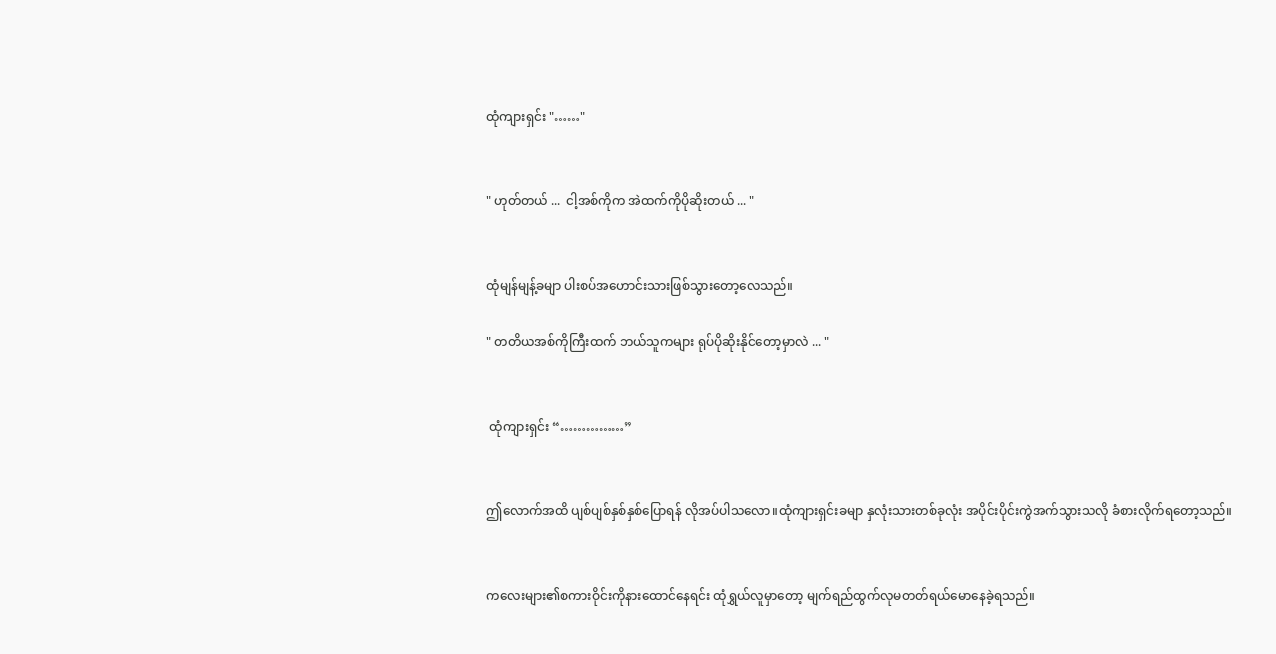ထုံကျားရှင်း "……"


" ဟုတ်တယ် ...  ငါ့အစ်ကိုက အဲထက်ကိုပိုဆိုးတယ် ... "


ထုံမျန်မျန့်ခမျာ ပါးစပ်အဟောင်းသားဖြစ်သွားတော့လေသည်။

" တတိယအစ်ကိုကြီးထက် ဘယ်သူကများ ရုပ်ပိုဆိုးနိုင်တော့မှာလဲ ... "


 ထုံကျားရှင်း “……………”


ဤလောက်အထိ ပျစ်ပျစ်နှစ်နှစ်ပြောရန် လိုအပ်ပါသလော။ထုံကျားရှင်းခမျာ နှလုံးသားတစ်ခုလုံး အပိုင်းပိုင်းကွဲအက်သွားသလို ခံစားလိုက်ရတော့သည်။


ကလေးများ၏စကားဝိုင်းကိုနားထောင်နေရင်း ထုံရွှယ်လူမှာတော့ မျက်ရည်ထွက်လုမတတ်ရယ်မောနေခဲ့ရသည်။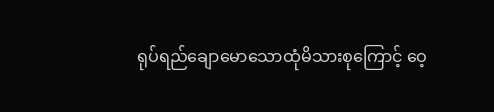ရုပ်ရည်ချောမောသောထုံမိသားစုကြောင့် ဝေ့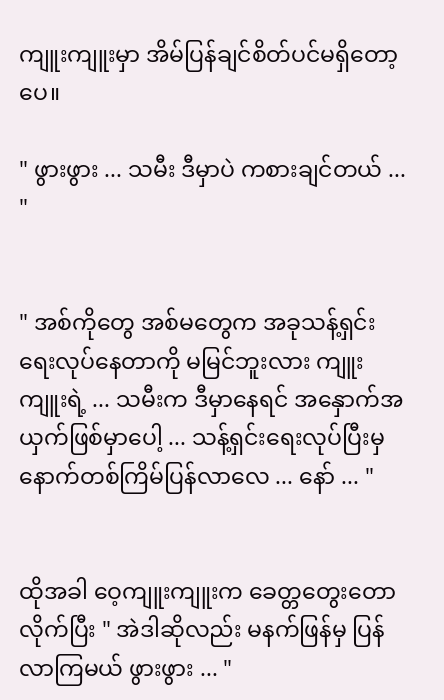ကျူးကျူးမှာ အိမ်ပြန်ချင်စိတ်ပင်မရှိတော့ပေ။

" ဖွားဖွား ... သမီး ဒီမှာပဲ ကစားချင်တယ် ... "


" အစ်ကိုတွေ အစ်မတွေက အခုသန့်ရှင်းရေးလုပ်နေတာကို မမြင်ဘူးလား ကျူးကျူးရဲ့ ... သမီးက ဒီမှာနေရင် အနှောက်အယှက်ဖြစ်မှာပေါ့ ... သန့်ရှင်းရေးလုပ်ပြီးမှ နောက်တစ်ကြိမ်ပြန်လာလေ ... နော် ... "


ထိုအခါ ဝေ့ကျူးကျူးက ခေတ္တတွေးတောလိုက်ပြီး " အဲဒါဆိုလည်း မနက်ဖြန်မှ ပြန်လာကြမယ် ဖွားဖွား ... "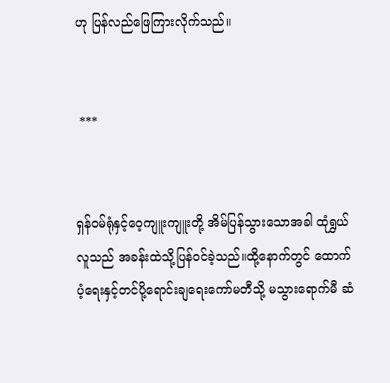ဟု ပြန်လည်ဖြေကြားလိုက်သည်။


 ***


ရှန်ဝမ်ရုံနှင့်ဝေ့ကျူးကျူးတို့ အိမ်ပြန်သွားသောအခါ ထုံရွှယ်လူသည် အခန်းထဲသို့ပြန်ဝင်ခဲ့သည်။ထို့နောက်တွင် ထောက်ပံ့ရေးနှင့်တင်ပို့ရောင်းချရေးကော်မတီသို့ မသွားရောက်မီ ဆံ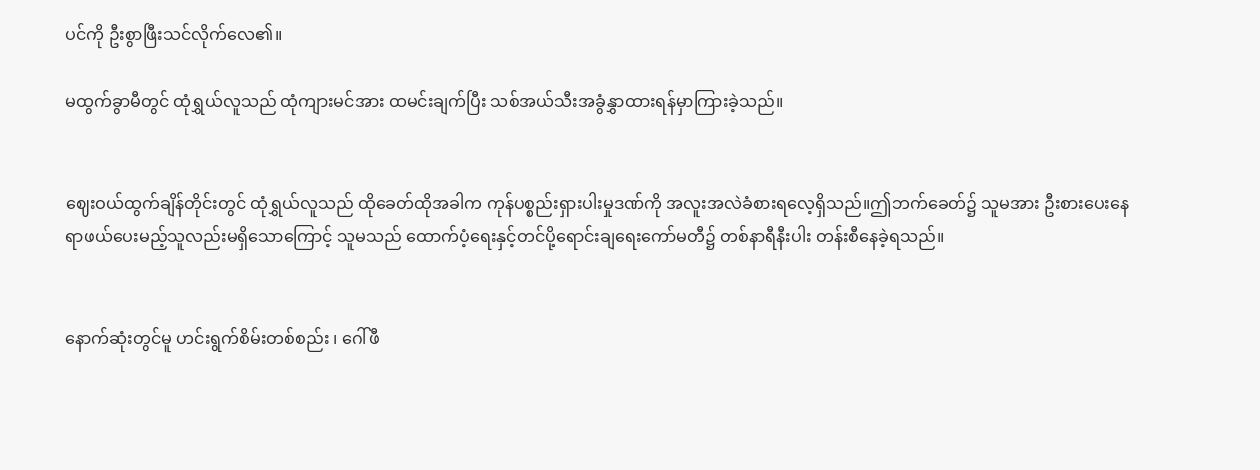ပင်ကို ဦးစွာဖြီးသင်လိုက်လေ၏။

မထွက်ခွာမီတွင် ထုံရွှယ်လူသည် ထုံကျားမင်အား ထမင်းချက်ပြီး သစ်အယ်သီးအခွံနွှာထားရန်မှာကြားခဲ့သည်။


ဈေးဝယ်ထွက်ချိန်တိုင်းတွင် ထုံရွှယ်လူသည် ထိုခေတ်ထိုအခါက ကုန်ပစ္စည်းရှားပါးမှုဒဏ်ကို အလူးအလဲခံစားရလေ့ရှိသည်။ဤဘက်ခေတ်၌ သူမအား ဦးစားပေးနေရာဖယ်ပေးမည့်သူလည်းမရှိသောကြောင့် သူမသည် ထောက်ပံ့ရေးနှင့်တင်ပို့ရောင်းချရေးကော်မတီ၌ တစ်နာရီနီးပါး တန်းစီနေခဲ့ရသည်။


နောက်ဆုံးတွင်မူ ဟင်းရွက်စိမ်းတစ်စည်း ၊ ဂေါ်ဖီ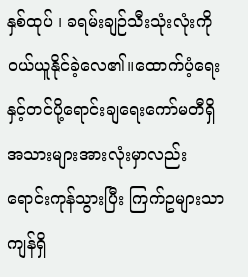နှစ်ထုပ် ၊ ခရမ်းချဉ်သီးသုံးလုံးကို ဝယ်ယူနိုင်ခဲ့လေ၏။ထောက်ပံ့ရေးနှင့်တင်ပို့ရောင်းချရေးကော်မတီရှိအသားများအားလုံးမှာလည်း ရောင်းကုန်သွားပြီး ကြက်ဥများသာ ကျန်ရှိ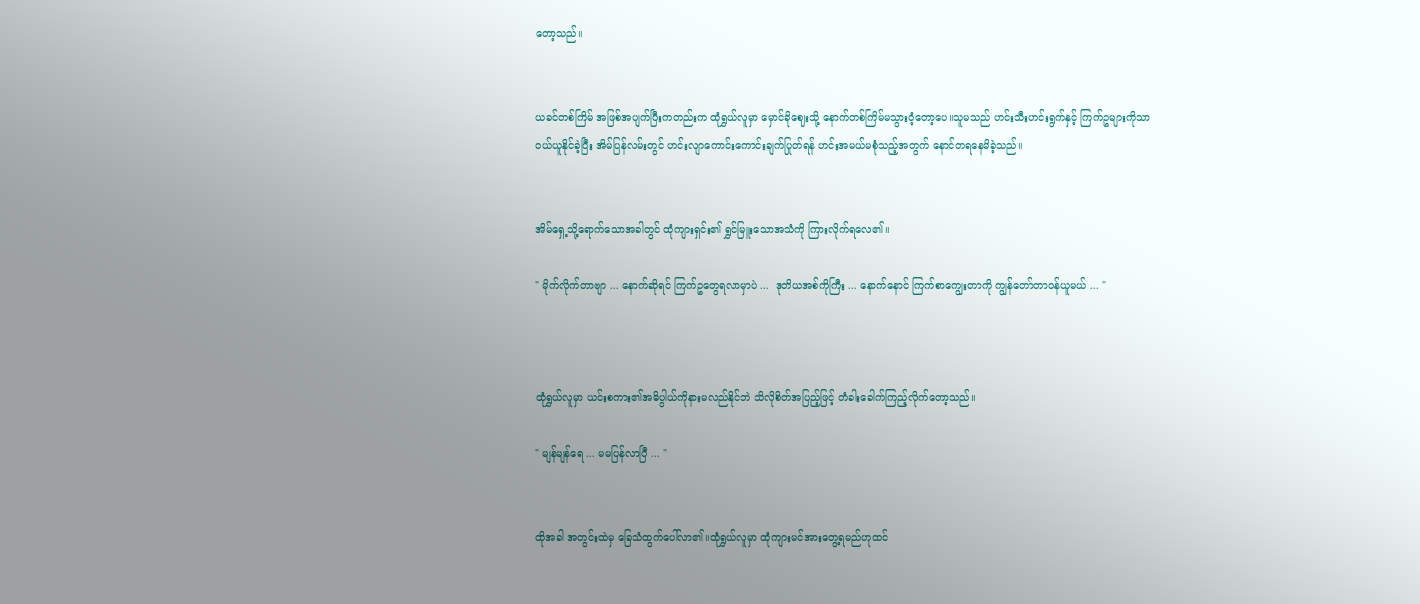တော့သည်။


ယခင်တစ်‌ကြိမ် အဖြစ်အပျက်ပြီးကတည်းက ထုံရွှယ်လူမှာ မှောင်ခိုဈေးသို့ နောက်တစ်ကြိမ်မသွားဝံ့တော့ပေ။သူမသည် ဟင်းသီးဟင်းရွက်နှင့် ကြက်ဥများကိုသာ ဝယ်ယူနိုင်ခဲ့ပြီး အိမ်ပြန်လမ်းတွင် ဟင်းလျာကောင်းကောင်းချက်ပြုတ်ရန် ဟင်းအမယ်မစုံသည့်အတွက် နောင်တရနေမိခဲ့သည်။


အိမ်ရှေ့သို့ရောက်သောအခါတွင် ထုံကျားရှင်း၏ ရွှင်မြူးသောအသံကို ကြားလိုက်ရလေ၏။

" မိုက်လိုက်တာဗျာ ... နောက်ဆိုရင် ကြက်ဥတွေရလာမှာပဲ ...  ဒုတိယအစ်ကိုကြီး ... နောက်နောင် ကြက်စာကျွေးတာကို ကျွန်တော်တာဝန်ယူမယ် ... "



ထုံရွှယ်လူမှာ ယင်းစကား၏အဓိပွါယ်ကိုနားမလည်နိုင်ဘဲ သိလိုစိတ်အပြည့်ဖြင့် တံခါးခေါက်ကြည့်လိုက်တော့သည်။

" မျန်မျန်ရေ ... မမပြန်လာပြီ ... "


ထိုအခါ အတွင်းထဲမှ ခြေသံထွက်ပေါ်လာ၏။ထုံရွှယ်လူမှာ ထုံကျားမင်အားတွေ့ရမည်ဟုထင်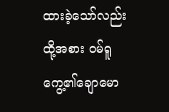ထားခဲ့သော်လည်း ထို့အစား ဝမ်ရူကွေ့၏ချောမော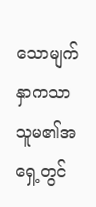သောမျက်နှာကသာ သူမ၏အရှေ့တွင်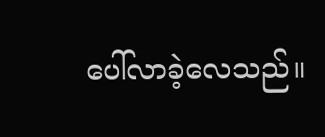ပေါ်လာခဲ့လေသည်။